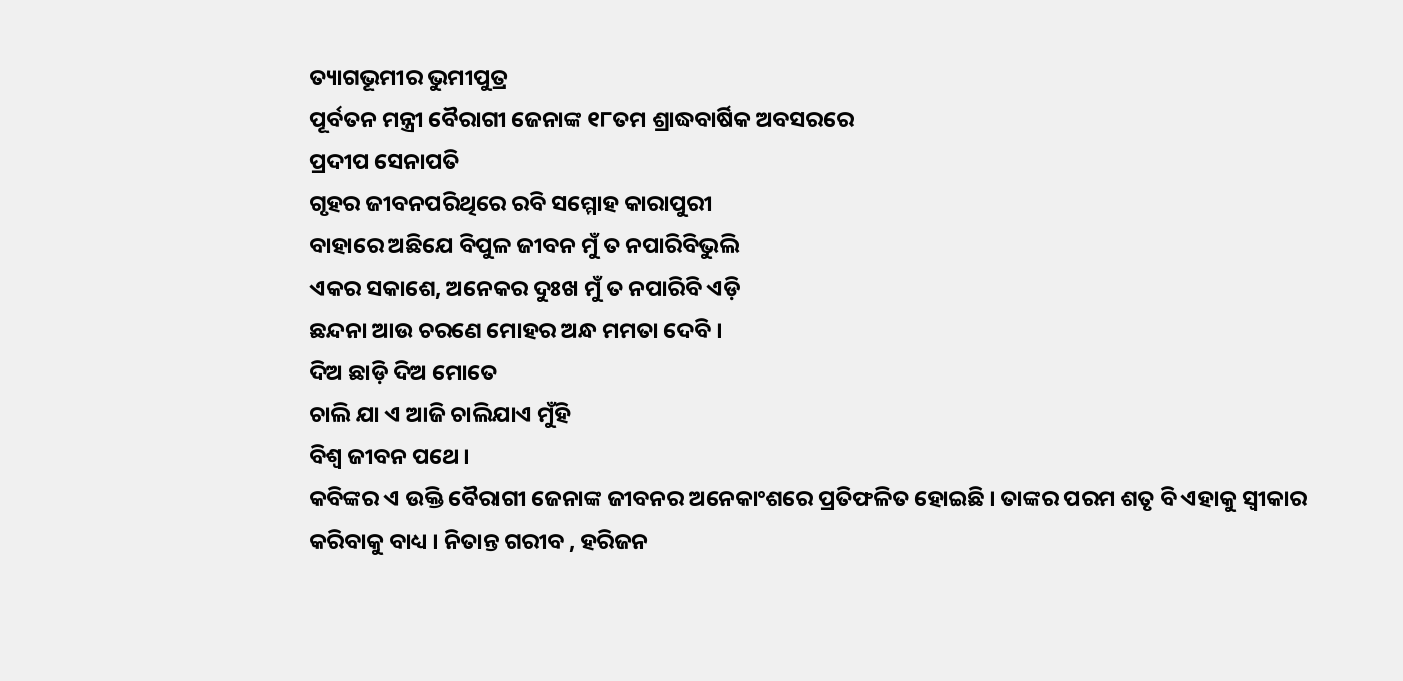ତ୍ୟାଗଭୂମୀର ଭୁମୀପୁତ୍ର
ପୂର୍ବତନ ମନ୍ତ୍ରୀ ବୈରାଗୀ ଜେନାଙ୍କ ୧୮ତମ ଶ୍ରାଦ୍ଧବାର୍ଷିକ ଅବସରରେ
ପ୍ରଦୀପ ସେନାପତି
ଗୃହର ଜୀବନପରିଥିରେ ରବି ସମ୍ମୋହ କାରାପୁରୀ
ବାହାରେ ଅଛିଯେ ବିପୁଳ ଜୀବନ ମୁଁ ତ ନପାରିବିଭୁଲି
ଏକର ସକାଶେ, ଅନେକର ଦୁଃଖ ମୁଁ ତ ନପାରିବି ଏଡ଼ି
ଛନ୍ଦନା ଆଉ ଚରଣେ ମୋହର ଅନ୍ଧ ମମତା ଦେବି ।
ଦିଅ ଛାଡ଼ି ଦିଅ ମୋତେ
ଚାଲି ଯା ଏ ଆଜି ଚାଲିଯାଏ ମୁଁହି
ବିଶ୍ୱ ଜୀବନ ପଥେ ।
କବିଙ୍କର ଏ ଉକ୍ତି ବୈରାଗୀ ଜେନାଙ୍କ ଜୀବନର ଅନେକାଂଶରେ ପ୍ରତିଫଳିତ ହୋଇଛି । ତାଙ୍କର ପରମ ଶତୃ ବି ଏହାକୁ ସ୍ୱୀକାର କରିବାକୁ ବାଧ୍ୟ । ନିତାନ୍ତ ଗରୀବ , ହରିଜନ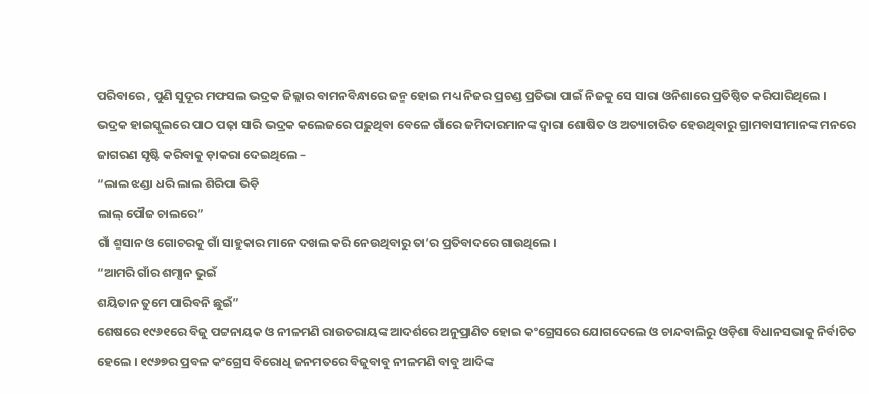ପରିବାରେ , ପୁଣି ସୁଦୂର ମଫସଲ ଭଦ୍ରକ ଜିଲ୍ଲାର ବାମନବିନ୍ଧାରେ ଜନ୍ମ ହୋଇ ମଧ୍ୟ ନିଜର ପ୍ରଚଣ୍ଡ ପ୍ରତିଭା ପାଇଁ ନିଜକୁ ସେ ସାରା ଓନିଶାରେ ପ୍ରତିଷ୍ଠିତ କରିପାରିଥିଲେ ।
ଭଦ୍ରକ ହାଇସ୍କୁଲରେ ପାଠ ପଢ଼ା ସାରି ଭଦ୍ରକ କଲେଜରେ ପଢ଼ୁଥିବା ବେଳେ ଗାଁରେ ଜମିଦାରମାନଙ୍କ ଦ୍ୱାରା ଶୋଷିତ ଓ ଅତ୍ୟାଚାରିତ ହେଉଥିବାରୁ ଗ୍ରାମବାସୀମାନଙ୍କ ମନରେ ଜାଗରଣ ସୃଷ୍ଟି କରିବାକୁ ଡ଼ାକରା ଦେଇଥିଲେ –
“ଲାଲ ଝଣ୍ଡା ଧରି ଲାଲ ଶିରିପା ଭିଡ଼ି
ଲାଲ୍ ପୌଜ ଚାଲରେ”
ଗାଁ ଶ୍ମସାନ ଓ ଗୋଚରକୁ ଗାଁ ସାହୁକାର ମାନେ ଦଖଲ କରି ନେଉଥିବାରୁ ତା’ର ପ୍ରତିବାଦରେ ଗାଉଥିଲେ ।
“ଆମରି ଗାଁର ଶମ୍ସାନ ଭୁଇଁ
ଶୟିତାନ ତୁମେ ପାରିବନି ଛୁଇଁ”
ଶେଷରେ ୧୯୬୧ରେ ବିଜୁ ପଟ୍ଟନାୟକ ଓ ନୀଳମଣି ରାଉତରାୟଙ୍କ ଆଦର୍ଶରେ ଅନୁପ୍ରାଣିତ ହୋଇ କଂଗ୍ରେସରେ ଯୋଗଦେଲେ ଓ ଚାନ୍ଦବାଲିରୁ ଓଡ଼ିଶା ବିଧାନସଭାକୁ ନିର୍ବାଚିତ ହେଲେ । ୧୯୬୭ର ପ୍ରବଳ କଂଗ୍ରେସ ବିରୋଧି ଜନମତରେ ବିଜୁବାବୁ ନୀଳମଣି ବାବୁ ଆଦିଙ୍କ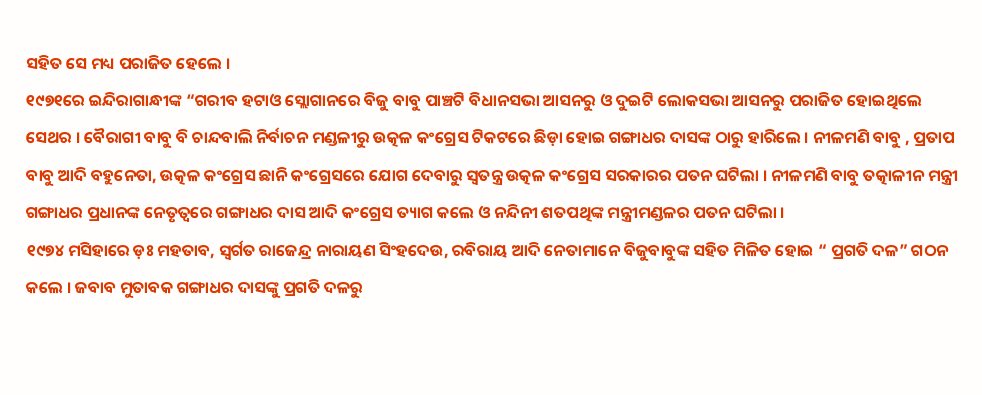ସହିତ ସେ ମଧ୍ୟ ପରାଜିତ ହେଲେ ।
୧୯୭୧ରେ ଇନ୍ଦିରାଗାନ୍ଧୀଙ୍କ “ଗରୀବ ହଟାଓ ସ୍ଲୋଗାନରେ ବିଜୁ ବାବୁ ପାଞ୍ଚଟି ବିଧାନସଭା ଆସନରୁ ଓ ଦୁଇଟି ଲୋକସଭା ଆସନରୁ ପରାଜିତ ହୋଇଥିଲେ ସେଥର । ବୈରାଗୀ ବାବୁ ବି ଚାନ୍ଦବାଲି ନିର୍ବାଚନ ମଣ୍ଡଳୀରୁ ଉତ୍କଳ କଂଗ୍ରେସ ଟିକଟରେ ଛିଡ଼ା ହୋଇ ଗଙ୍ଗାଧର ଦାସଙ୍କ ଠାରୁ ହାରିଲେ । ନୀଳମଣି ବାବୁ , ପ୍ରତାପ ବାବୁ ଆଦି ବହୁନେତା, ଉତ୍କଳ କଂଗ୍ରେସ ଛାନି କଂଗ୍ରେସରେ ଯୋଗ ଦେବାରୁ ସ୍ୱତନ୍ତ୍ର ଉତ୍କଳ କଂଗ୍ରେସ ସରକାରର ପତନ ଘଟିଲା । ନୀଳମଣି ବାବୁ ତତ୍କାଳୀନ ମନ୍ତ୍ରୀ ଗଙ୍ଗାଧର ପ୍ରଧାନଙ୍କ ନେତୃତ୍ୱରେ ଗଙ୍ଗାଧର ଦାସ ଆଦି କଂଗ୍ରେସ ତ୍ୟାଗ କଲେ ଓ ନନ୍ଦିନୀ ଶତପଥିଙ୍କ ମନ୍ତ୍ରୀମଣ୍ଡଳର ପତନ ଘଟିଲା ।
୧୯୭୪ ମସିହାରେ ଡ଼ଃ ମହତାବ, ସ୍ୱର୍ଗତ ରାଜେନ୍ଦ୍ର ନାରାୟଣ ସିଂହଦେଉ, ରବିରାୟ ଆଦି ନେତାମାନେ ବିଜୁବାବୁଙ୍କ ସହିତ ମିଳିତ ହୋଇ “ ପ୍ରଗତି ଦଳ” ଗଠନ କଲେ । ଜବାବ ମୁତାବକ ଗଙ୍ଗାଧର ଦାସଙ୍କୁ ପ୍ରଗତି ଦଳରୁ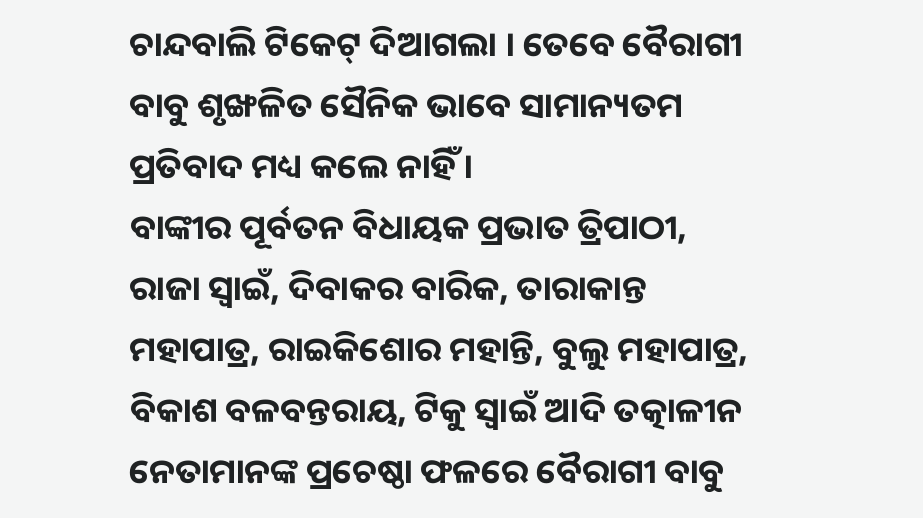ଚାନ୍ଦବାଲି ଟିକେଟ୍ ଦିଆଗଲା । ତେବେ ବୈରାଗୀ ବାବୁ ଶୃଙ୍ଖଳିତ ସୈନିକ ଭାବେ ସାମାନ୍ୟତମ ପ୍ରତିବାଦ ମଧ୍ୟ କଲେ ନାହିଁ ।
ବାଙ୍କୀର ପୂର୍ବତନ ବିଧାୟକ ପ୍ରଭାତ ତ୍ରିପାଠୀ, ରାଜା ସ୍ୱାଇଁ, ଦିବାକର ବାରିକ, ତାରାକାନ୍ତ ମହାପାତ୍ର, ରାଇକିଶୋର ମହାନ୍ତି, ବୁଲୁ ମହାପାତ୍ର, ବିକାଶ ବଳବନ୍ତରାୟ, ଟିକୁ ସ୍ୱାଇଁ ଆଦି ତତ୍କାଳୀନ ନେତାମାନଙ୍କ ପ୍ରଚେଷ୍ଠା ଫଳରେ ବୈରାଗୀ ବାବୁ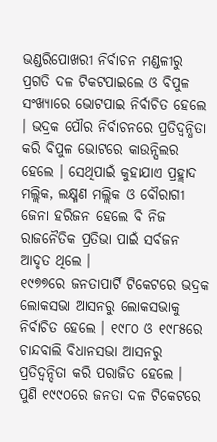ଭଣ୍ଡରିପୋଖରୀ ନିର୍ବାଚନ ମଣ୍ଡଳୀରୁ ପ୍ରଗତି ଦଳ ଟିକଟପାଇଲେ ଓ ବିପୁଳ ସଂଖ୍ୟାରେ ଭୋଟପାଇ ନିର୍ବାଚିତ ହେଲେ । ଭଦ୍ରକ ପୌର ନିର୍ବାଚନରେ ପ୍ରତିଦ୍ୱନ୍ଧିତା କରି ବିପୁଳ ଭୋଟରେ କାଉନ୍ସିଲର ହେଲେ । ସେଥିପାଇଁ କୁହାଯାଏ ପ୍ରହ୍ଲାଦ ମଲ୍ଲିକ, ଲକ୍ଷ୍ମଣ ମଲ୍ଲିକ ଓ ବୌରାଗୀ ଜେନା ହରିଜନ ହେଲେ ବି ନିଜ ରାଜନୈତିକ ପ୍ରତିଭା ପାଇଁ ସର୍ବଜନ ଆଦୃତ ଥିଲେ ।
୧୯୭୭ରେ ଜନତାପାର୍ଟି ଟିକେଟରେ ଭଦ୍ରକ ଲୋକସଭା ଆସନରୁ ଲୋକସଭାକୁ ନିର୍ବାଚିତ ହେଲେ । ୧୯୮୦ ଓ ୧୯୮୫ରେ ଚାନ୍ଦବାଲି ବିଧାନସଭା ଆସନରୁ ପ୍ରତିଦ୍ୱନ୍ଦିତା କରି ପରାଜିତ ହେଲେ ।
ପୁଣି ୧୯୯୦ରେ ଜନତା ଦଳ ଟିକେଟରେ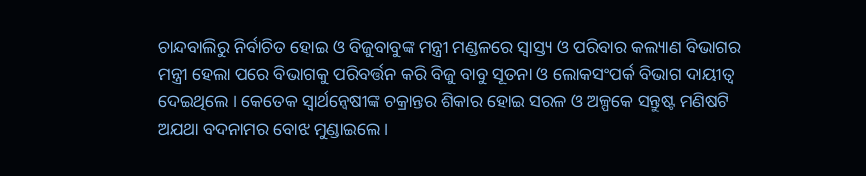ଚାନ୍ଦବାଲିରୁ ନିର୍ବାଚିତ ହୋଇ ଓ ବିଜୁବାବୁଙ୍କ ମନ୍ତ୍ରୀ ମଣ୍ଡଳରେ ସ୍ୱାସ୍ତ୍ୟ ଓ ପରିବାର କଲ୍ୟାଣ ବିଭାଗର ମନ୍ତ୍ରୀ ହେଲା ପରେ ବିଭାଗକୁ ପରିବର୍ତ୍ତନ କରି ବିଜୁ ବାବୁ ସୂତନା ଓ ଲୋକସଂପର୍କ ବିଭାଗ ଦାୟୀତ୍ୱ ଦେଇଥିଲେ । କେତେକ ସ୍ୱାର୍ଥନ୍ୱେଷୀଙ୍କ ଚକ୍ରାନ୍ତର ଶିକାର ହୋଇ ସରଳ ଓ ଅଳ୍ପକେ ସନ୍ତୁଷ୍ଟ ମଣିଷଟି ଅଯଥା ବଦନାମର ବୋଝ ମୁଣ୍ଡାଇଲେ ।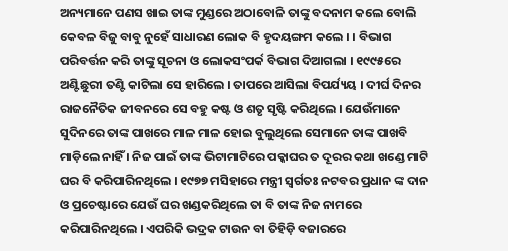ଅନ୍ୟମାନେ ପଣସ ଖାଇ ତାଙ୍କ ମୁଣ୍ଡରେ ଅଠାବୋଳି ତାଙ୍କୁ ବଦନାମ କଲେ ବୋଲି କେବଳ ବିଜୁ ବାବୁ ନୁହେଁ ସାଧାରଣ ଲୋକ ବି ହୃଦୟଙ୍ଗମ କଲେ । । ବିଭାଗ ପରିବର୍ତ୍ତନ କରି ତାଙ୍କୁ ସୂଚନା ଓ ଲୋକସଂପର୍କ ବିଭାଗ ଦିଆଗଲା । ୧୯୯୫ରେ ଅଣ୍ଟିଛୁରୀ ତଣ୍ଟି କାଟିଲା ସେ ହାରିଲେ । ତାପରେ ଆସିଲା ବିପର୍ଯ୍ୟୟ । ଦୀର୍ଘ ଦିନର ରାଜନୈତିକ ଜୀବନରେ ସେ ବହୁ କଷ୍ଟ ଓ ଶତୃ ସୃଷ୍ଟି କରିଥିଲେ । ଯେଉଁମାନେ ସୁଦିନରେ ତାଙ୍କ ପାଖରେ ମାଳ ମାଳ ହୋଇ ବୁଲୁଥିଲେ ସେମାନେ ତାଙ୍କ ପାଖବି ମାଡ଼ିଲେ ନାହିଁ । ନିଜ ପାଇଁ ତାଙ୍କ ଭିଟାମାଟିରେ ପକ୍କାଘର ତ ଦୂରର କଥା ଖଣ୍ଡେ ମାଟି ଘର ବି କରିପାରିନଥିଲେ । ୧୯୭୭ ମସିହାରେ ମନ୍ତ୍ରୀ ସ୍ୱର୍ଗତଃ ନଟବର ପ୍ରଧାନ ଙ୍କ ଦାନ ଓ ପ୍ରଚେଷ୍ଟାରେ ଯେଉଁ ଘର ଖଣ୍ଡକରିଥିଲେ ତା ବି ତାଙ୍କ ନିଜ ନାମରେ କରିପାରିନଥିଲେ । ଏପରିକି ଭଦ୍ରକ ଟାଉନ ବା ତିହିଡ଼ି ବଜାରରେ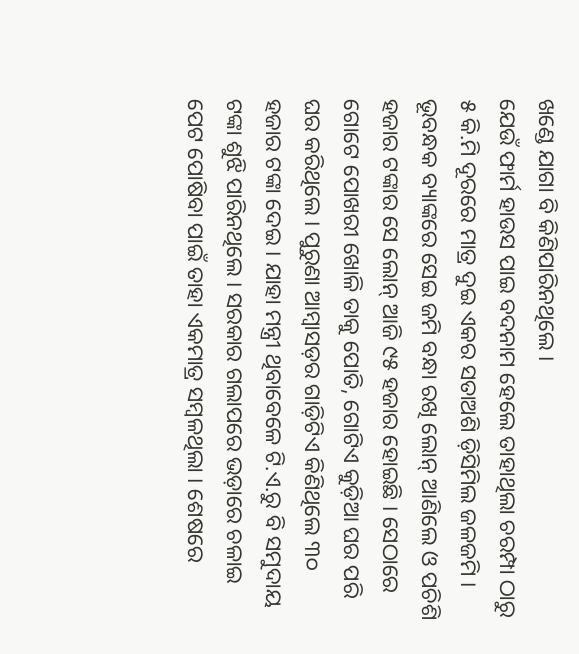ଖଣ୍ଡେ ଯାଗା ବି କିଣିପାରିନଥିଲେ ।
ଯେଉଁ ଫାର୍ମ ହାଉସ ପାଇ ବଦନାମ ହେଲେ ତାହାଥିଲା ଚରମ୍ପା ଠାରୁ ୫ କି.ମି ଦୂରରେ ମାତ୍ର ଦୁଇ ଏକର ସତାଅଶି ଡ଼ିସିମିଲ ଜଳଜମି । ଭୂବନ୍ଧକ ବ୍ୟାଙ୍କରେ ସେଇ ଜମି ବନ୍ଧା ରଖି ଲୋନ୍ ଆଣିଲେ ଓ ପଚିଶି ହଜାର ଟଙ୍କାର ସେ ଲୋନ୍ ଆଜି ୯୫ ହଜାର ହୋଇଛି । ସେଠାରେ ଗୋଟେ ପୋଖରୀ ଖୋଳି ତାକୁ ପୋତି, ଗୋଟିଏ କୁଡ଼ିଆ ଘର ପରି ଘର କରିଥିଲେ । ପୁରୁଣା ଆମ୍ବାସଡ଼ର ଗାଡ଼ିଟିଏ କିଣିଥିଲେ ୩୦ ହଜାର ଟଙ୍କା ଦେଇ । ଯାହା ମନ୍ତ୍ରୀ ଥିବାବେଳେ ଟି.ଏ.ରୁ ବି ସମୁଦାୟ ଟଙ୍କା ଶୁଝି ପାରିନଥିଲେ । ସରକାର ଗଲାପରେ ଭଡ଼ାରେ ଚଳାଇ ପେଟ ପୋଷିବା ପାଇଁ ତାହା ଏକମାତ୍ର ସମ୍ବଳଥିଲା । ଶେଷରେ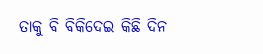ତାକୁ ବି ବିକିଦେଇ କିଛି ଦିନ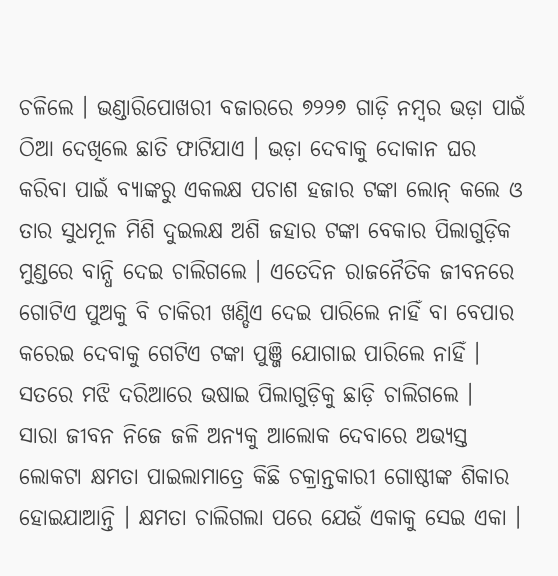ଚଳିଲେ । ଭଣ୍ଡାରିପୋଖରୀ ବଜାରରେ ୭୨୨୭ ଗାଡ଼ି ନମ୍ବର ଭଡ଼ା ପାଇଁ ଠିଆ ଦେଖିଲେ ଛାତି ଫାଟିଯାଏ । ଭଡ଼ା ଦେବାକୁ ଦୋକାନ ଘର କରିବା ପାଇଁ ବ୍ୟାଙ୍କରୁ ଏକଲକ୍ଷ ପଚାଶ ହଜାର ଟଙ୍କା ଲୋନ୍ କଲେ ଓ ତାର ସୁଧମୂଳ ମିଶି ଦୁଇଲକ୍ଷ ଅଶି ଜହାର ଟଙ୍କା ବେକାର ପିଲାଗୁଡ଼ିକ ମୁଣ୍ଡରେ ବାନ୍ଧି ଦେଇ ଚାଲିଗଲେ । ଏତେଦିନ ରାଜନୈତିକ ଜୀବନରେ ଗୋଟିଏ ପୁଅକୁ ବି ଚାକିରୀ ଖଣ୍ଡିଏ ଦେଇ ପାରିଲେ ନାହିଁ ବା ବେପାର କରେଇ ଦେବାକୁ ଗେଟିଏ ଟଙ୍କା ପୁଞ୍ଜି ଯୋଗାଇ ପାରିଲେ ନାହିଁ । ସତରେ ମଝି ଦରିଆରେ ଭଷାଇ ପିଲାଗୁଡ଼ିକୁ ଛାଡ଼ି ଚାଲିଗଲେ ।
ସାରା ଜୀବନ ନିଜେ ଜଳି ଅନ୍ୟକୁ ଆଲୋକ ଦେବାରେ ଅଭ୍ୟସ୍ତ ଲୋକଟା କ୍ଷମତା ପାଇଲାମାତ୍ରେ କିଛି ଚକ୍ରାନ୍ତକାରୀ ଗୋଷ୍ଠୀଙ୍କ ଶିକାର ହୋଇଯାଆନ୍ତି । କ୍ଷମତା ଚାଲିଗଲା ପରେ ଯେଉଁ ଏକାକୁ ସେଇ ଏକା ।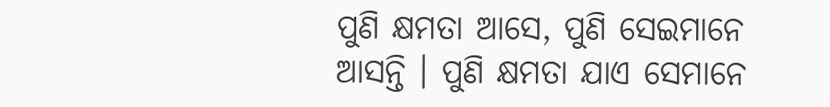ପୁଣି କ୍ଷମତା ଆସେ, ପୁଣି ସେଇମାନେ ଆସନ୍ତି । ପୁଣି କ୍ଷମତା ଯାଏ ସେମାନେ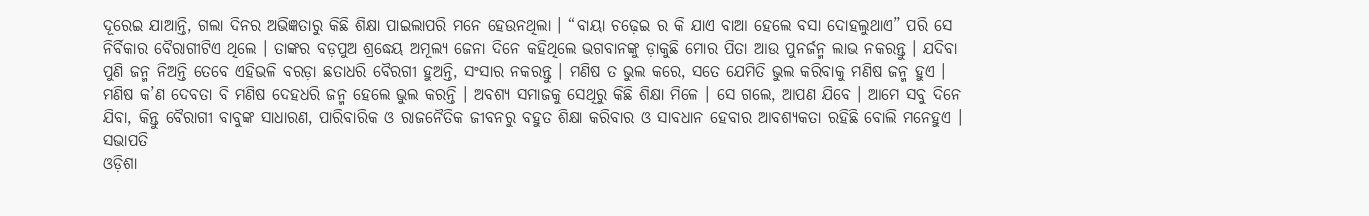ଦୂରେଇ ଯାଆନ୍ତି, ଗଲା ଦିନର ଅଭିଜ୍ଞତାରୁ କିଛି ଶିକ୍ଷା ପାଇଲାପରି ମନେ ହେଉନଥିଲା । “ବାୟା ଚଢ଼େଇ ର କି ଯାଏ ବାଆ ହେଲେ ବସା ଦୋହଲୁଥାଏ” ପରି ସେ ନିର୍ବିକାର ବୈରାଗୀଟିଏ ଥିଲେ । ତାଙ୍କର ବଡ଼ପୁଅ ଶ୍ରଦ୍ଧେୟ ଅମୂଲ୍ୟ ଜେନା ଦିନେ କହିଥିଲେ ଭଗବାନଙ୍କୁ ଡ଼ାକୁଛି ମୋର ପିତା ଆଉ ପୁନର୍ଜନ୍ମ ଲାଭ ନକରନ୍ତୁ । ଯଦିବା ପୁଣି ଜନ୍ମ ନିଅନ୍ତି ତେବେ ଏହିଭଳି ବରଡ଼ା ଛତାଧରି ବୈରଗୀ ହୁଅନ୍ତି, ସଂସାର ନକରନ୍ତୁ । ମଣିଷ ତ ଭୁଲ କରେ, ସତେ ଯେମିତି ଭୁଲ କରିବାକୁ ମଣିଷ ଜନ୍ମ ହୁଏ । ମଣିଷ କ’ଣ ଦେବତା ବି ମଣିଷ ଦେହଧରି ଜନ୍ମ ହେଲେ ଭୁଲ କରନ୍ତି । ଅବଶ୍ୟ ସମାଜକୁ ସେଥିରୁ କିଛି ଶିକ୍ଷା ମିଳେ । ସେ ଗଲେ, ଆପଣ ଯିବେ । ଆମେ ସବୁ ଦିନେ ଯିବା, କିନ୍ତୁ ବୈରାଗୀ ବାବୁଙ୍କ ସାଧାରଣ, ପାରିବାରିକ ଓ ରାଜନୈତିକ ଜୀବନରୁ ବହୁତ ଶିକ୍ଷା କରିବାର ଓ ସାବଧାନ ହେବାର ଆବଶ୍ୟକତା ରହିଛି ବୋଲି ମନେହୁଏ ।
ସଭାପତି
ଓଡ଼ିଶା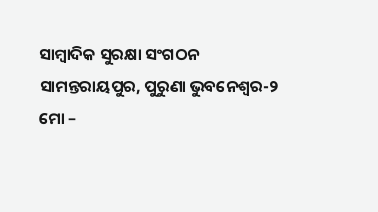ସାମ୍ବାଦିକ ସୁରକ୍ଷା ସଂଗଠନ
ସାମନ୍ତରାୟପୁର, ପୁରୁଣା ଭୁବନେଶ୍ୱର-୨
ମୋ –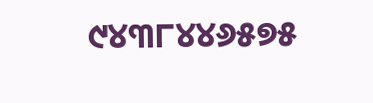୯୪୩୮୪୪୬୫୭୫